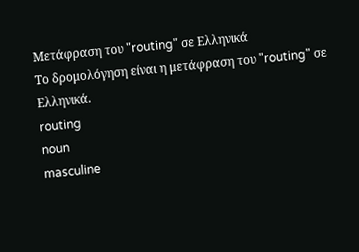Μετάφραση του "routing" σε Ελληνικά
Το δρομολόγηση είναι η μετάφραση του "routing" σε Ελληνικά.
routing
noun
masculine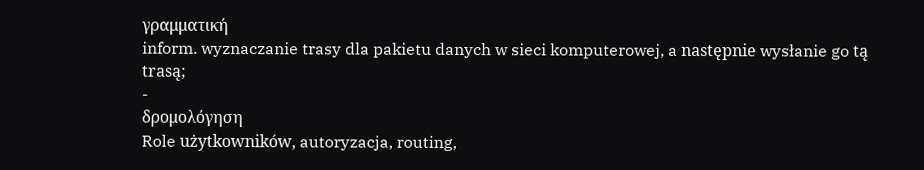γραμματική
inform. wyznaczanie trasy dla pakietu danych w sieci komputerowej, a następnie wysłanie go tą trasą;
-
δρομολόγηση
Role użytkowników, autoryzacja, routing,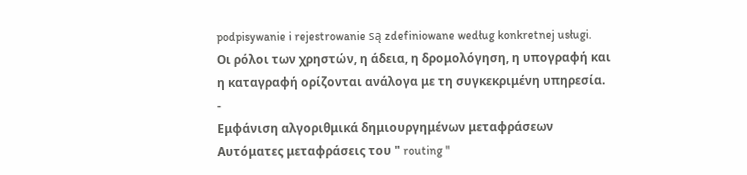podpisywanie i rejestrowanie są zdefiniowane według konkretnej usługi.
Οι ρόλοι των χρηστών, η άδεια, η δρομολόγηση, η υπογραφή και η καταγραφή ορίζονται ανάλογα με τη συγκεκριμένη υπηρεσία.
-
Εμφάνιση αλγοριθμικά δημιουργημένων μεταφράσεων
Αυτόματες μεταφράσεις του " routing "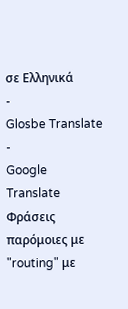σε Ελληνικά
-
Glosbe Translate
-
Google Translate
Φράσεις παρόμοιες με "routing" με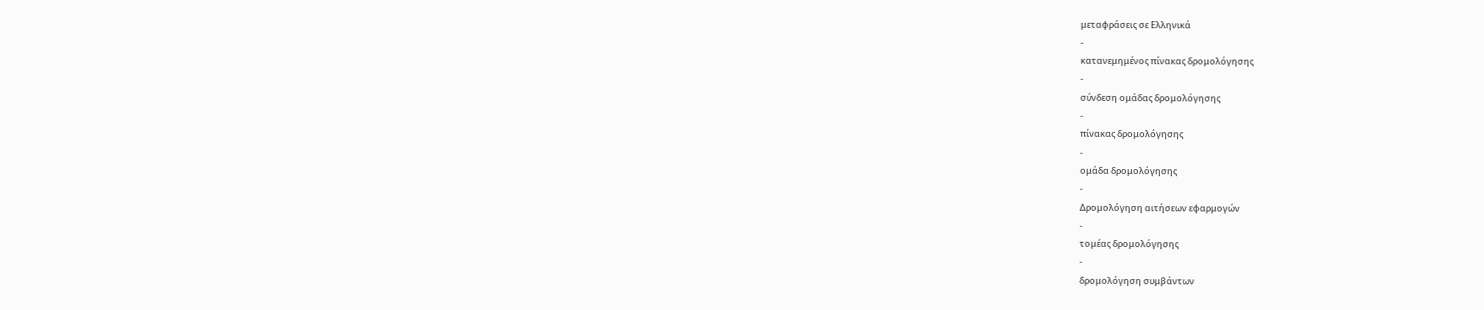μεταφράσεις σε Ελληνικά
-
κατανεμημένος πίνακας δρομολόγησης
-
σύνδεση ομάδας δρομολόγησης
-
πίνακας δρομολόγησης
-
ομάδα δρομολόγησης
-
Δρομολόγηση αιτήσεων εφαρμογών
-
τομέας δρομολόγησης
-
δρομολόγηση συμβάντων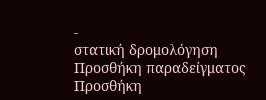-
στατική δρομολόγηση
Προσθήκη παραδείγματος
Προσθήκη